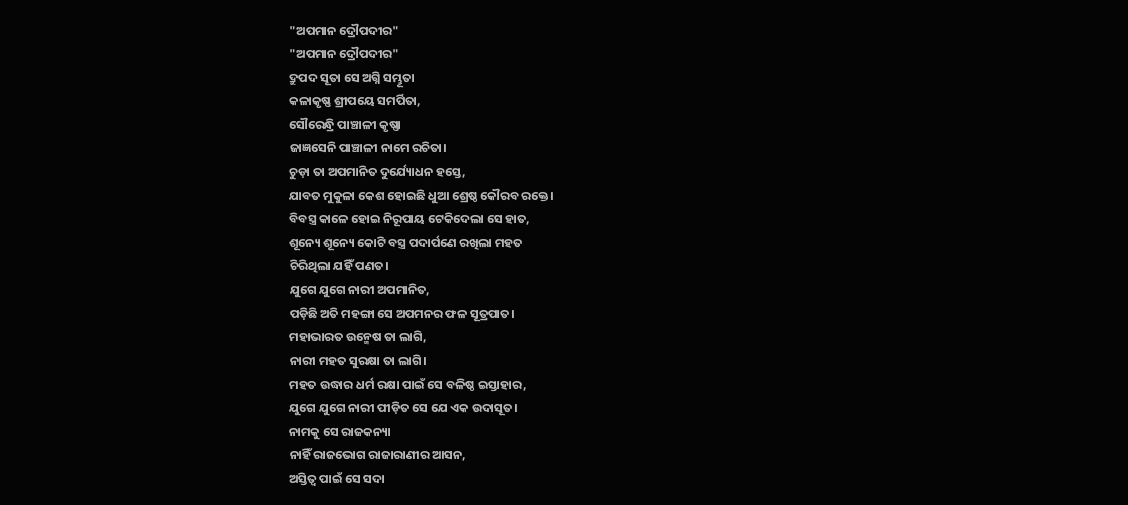"ଅପମାନ ଦ୍ରୌପଦୀର"
"ଅପମାନ ଦ୍ରୌପଦୀର"
ଦ୍ରୁପଦ ସୂତା ସେ ଅଗ୍ନି ସମ୍ଭୂତା
କଳାକୃଷ୍ଣ ଶ୍ରୀପୟେ ସମର୍ପିତା,
ସୌରେନ୍ଧ୍ରି ପାଞ୍ଚାଳୀ କୃଷ୍ଣା
ଜାଜ୍ଞସେନି ପାଞ୍ଚାଳୀ ନାମେ ରଚିତା।
ଚୁଡ଼ା ତା ଅପମାନିତ ଦୁର୍ଯ୍ୟୋଧନ ହସ୍ତେ,
ଯାବତ ମୁକୁଳା କେଶ ହୋଇଛି ଧୁଆ ଶ୍ରେଷ୍ଠ କୌରବ ରକ୍ତେ।
ବିବସ୍ତ୍ର କାଳେ ହୋଇ ନିରୂପାୟ ଟେକିଦେଲା ସେ ହାତ,
ଶୂନ୍ୟେ ଶୂନ୍ୟେ କୋଟି ବସ୍ତ୍ର ପଦାର୍ପଣେ ରଖିଲା ମହତ
ଚିରିଥିଲା ଯହିଁ ପଣତ।
ଯୁଗେ ଯୁଗେ ନାରୀ ଅପମାନିତ,
ପଡ଼ିଛି ଅତି ମହଙ୍ଗା ସେ ଅପମନର ଫଳ ସୂତ୍ରପାତ।
ମହାଭାରତ ଉନ୍ମେଷ ତା ଲାଗି,
ନାରୀ ମହତ ସୁରକ୍ଷା ତା ଲାଗି।
ମହତ ଉଦ୍ଧାର ଧର୍ମ ରକ୍ଷା ପାଇଁ ସେ ବଳିଷ୍ଠ ଇସ୍ତାହାର,
ଯୁଗେ ଯୁଗେ ନାରୀ ପୀଡ଼ିତ ସେ ଯେ ଏକ ଉଦାସୂତ।
ନାମକୁ ସେ ରାଜକନ୍ୟା
ନାହିଁ ରାଜଭୋଗ ରାଜାରାଣୀର ଆସନ,
ଅସ୍ତିତ୍ବ ପାଇଁ ସେ ସଦା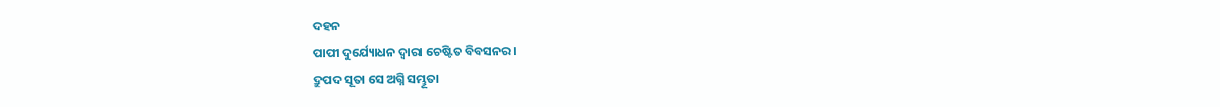ଦହନ
ପାପୀ ଦୁର୍ଯ୍ୟୋଧନ ଦ୍ଵାରା ଚେଷ୍ଟିତ ବିବସନର।
ଦ୍ରୁପଦ ସୂତା ସେ ଅଗ୍ନି ସମ୍ଭୂତା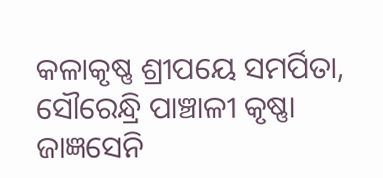କଳାକୃଷ୍ଣ ଶ୍ରୀପୟେ ସମର୍ପିତା,
ସୌରେନ୍ଧ୍ରି ପାଞ୍ଚାଳୀ କୃଷ୍ଣା
ଜାଜ୍ଞସେନି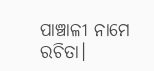ପାଞ୍ଚାଳୀ ନାମେ ରଚିତା।